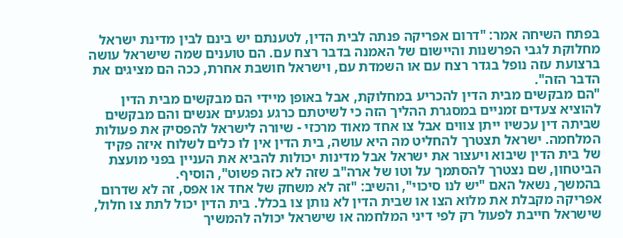בפתח השיחה אמר: "דרום אפריקה פנתה לבית הדין, לטענתם יש בינם לבין מדינת ישראל מחלוקת לגבי הפרשנות והיישום של האמנה בדבר רצח עם. הם טוענים שמה שישראל עושה ברצועת עזה נופל בגדר רצח עם או השמדת עם, וישראל חושבת אחרת, ככה הם מציגים את הדבר הזה".
"הם מבקשים מבית הדין להכריע במחלוקת, אבל באופן מיידי הם מבקשים מבית הדין להוציא צעדים זמניים במסגרת ההליך הזה כי לשיטתם כרגע נפגעים אנשים והם מבקשים שביתה דין עכשיו ייתן צווים אבל צו אחד מאוד מרכזי - שיורה לישראל להפסיק את פעולות המלחמה. ישראל תצטרך להחליט מה היא עושה, בית הדין אין לו כלים לשלוח איזה פקיד של בית הדין שיבוא ויעצור את ישראל אבל מדינות יכולות להביא את העניין בפני מועצת הביטחון, שם נצטרך להסתמך על וטו של ארה"ב שזה לא כזה פשוט", הוסיף.
בהמשך, נשאל האם "יש לנו סיכוי", והשיב: "זה לא משחק של אחד או אפס, זה לא שדרום אפריקה מקבלת את מלוא הצו או שבית הדין לא נותן צו בכלל. בית הדין יכול לתת צו חלול, שישראל חייבת לפעול רק לפי דיני המלחמה או שישראל יכולה להמשיך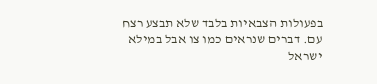בפעולות הצבאיות בלבד שלא תבצע רצח עם. דברים שנראים כמו צו אבל במילא ישראל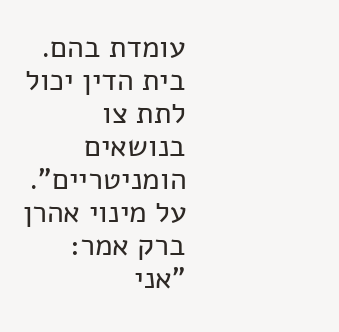עומדת בהם. בית הדין יכול לתת צו בנושאים הומניטריים".
על מינוי אהרן ברק אמר: "אני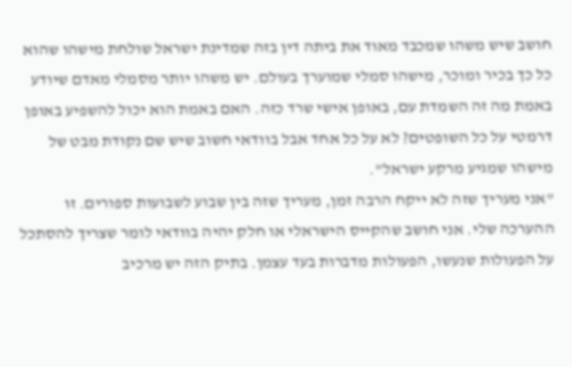חושב שיש משהו שמכבד מאוד את ביתה דין בזה שמדינת ישראל שולחת מישהו שהוא כל כך בכיר ומוכר, מישהו סמלי שמוערך בעולם. יש משהו יותר מסמלי מאדם שיודע באמת מה זה השמדת עם, באופן אישי שרד כזה. האם באמת הוא יכול להשפיע באופן דרמטי על כל השופטים? לא על כל אחד אבל בוודאי חשוב שיש שם נקודת מבט של מישהו שמגיע מרקע ישראל".
"אני מעריך שזה לא ייקח הרבה זמן, מעריך שזה בין שבוע לשבועות ספורים. זו ההערכה שלי. אני חושב שהקייס הישראלי או חלק יהיה בוודאי לומר שצריך להסתכל על הפעולות שנעשו, הפעולות מדברות בעד עצמן. בתיק הזה יש מרכיב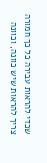שכדי להראות עבירה כל כך חמורה צריך להראות שיש כוונה, וכוונה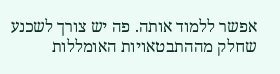אפשר ללמוד אותה. פה יש צורך לשכנע שחלק מההתבטאויות האומללות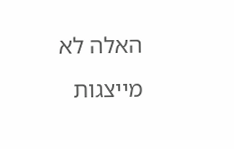האלה לא מייצגות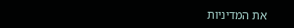את המדיניות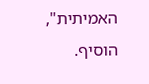האמיתית", הוסיף.